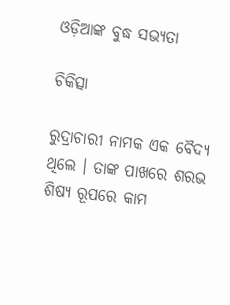ଓଡ଼ିଆଙ୍କ ବୁଦ୍ଧ ସଭ୍ୟତା

ଚିକିତ୍ସା

ରୁଦ୍ରାଚାରୀ ନାମକ ଏକ ବୈଦ୍ୟ ଥିଲେ । ତାଙ୍କ ପାଖରେ ଶରଭ ଶିଷ୍ୟ ରୂପରେ କାମ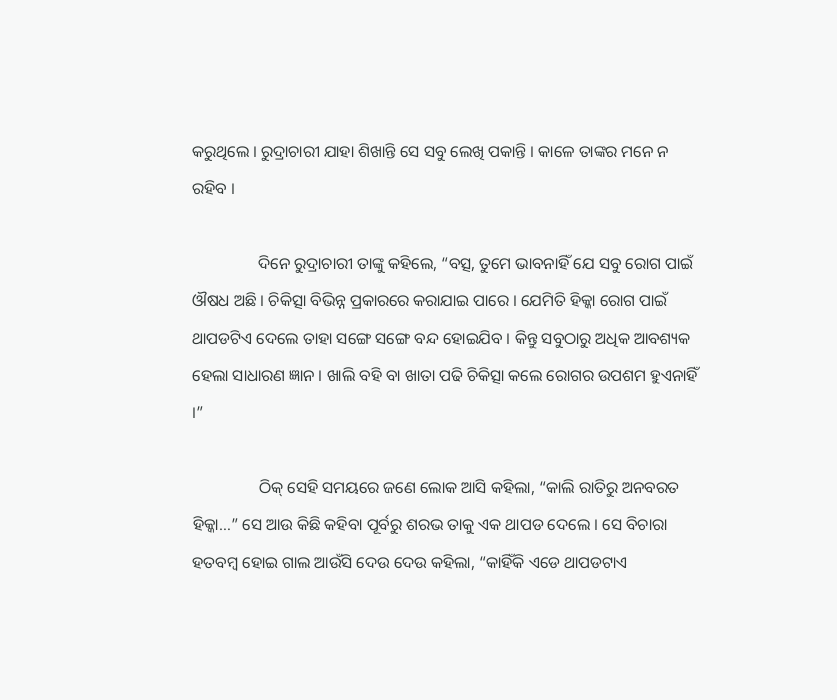କରୁଥିଲେ । ରୁଦ୍ରାଚାରୀ ଯାହା ଶିଖାନ୍ତି ସେ ସବୁ ଲେଖି ପକାନ୍ତି । କାଳେ ତାଙ୍କର ମନେ ନ ରହିବ ।

                ଦିନେ ରୁଦ୍ରାଚାରୀ ତାଙ୍କୁ କହିଲେ, “ବତ୍ସ, ତୁମେ ଭାବନାହିଁ ଯେ ସବୁ ରୋଗ ପାଇଁ ଔଷଧ ଅଛି । ଚିକିତ୍ସା ବିଭିନ୍ନ ପ୍ରକାରରେ କରାଯାଇ ପାରେ । ଯେମିତି ହିକ୍କା ରୋଗ ପାଇଁ ଥାପଡଟିଏ ଦେଲେ ତାହା ସଙ୍ଗେ ସଙ୍ଗେ ବନ୍ଦ ହୋଇଯିବ । କିନ୍ତୁ ସବୁଠାରୁ ଅଧିକ ଆବଶ୍ୟକ ହେଲା ସାଧାରଣ ଜ୍ଞାନ । ଖାଲି ବହି ବା ଖାତା ପଢି ଚିକିତ୍ସା କଲେ ରୋଗର ଉପଶମ ହୁଏନାହିଁ ।”

                ଠିକ୍ ସେହି ସମୟରେ ଜଣେ ଲୋକ ଆସି କହିଲା, “କାଲି ରାତିରୁ ଅନବରତ ହିକ୍କା…” ସେ ଆଉ କିଛି କହିବା ପୂର୍ବରୁ ଶରଭ ତାକୁ ଏକ ଥାପଡ ଦେଲେ । ସେ ବିଚାରା ହତବମ୍ବ ହୋଇ ଗାଲ ଆଉଁସି ଦେଉ ଦେଉ କହିଲା, “କାହିଁକି ଏଡେ ଥାପଡଟାଏ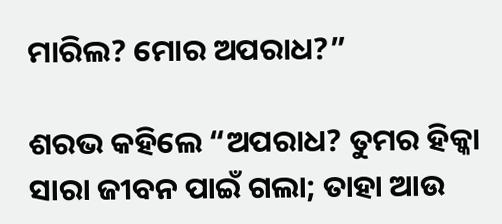ମାରିଲ? ମୋର ଅପରାଧ?”

ଶରଭ କହିଲେ “ଅପରାଧ? ତୁମର ହିକ୍କା ସାରା ଜୀବନ ପାଇଁ ଗଲା; ତାହା ଆଉ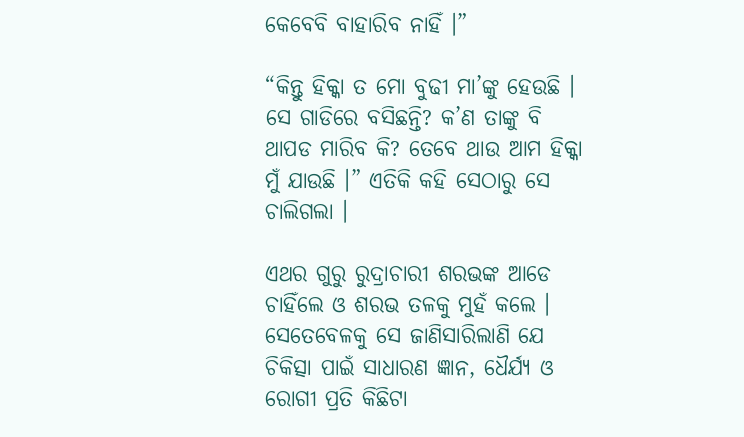କେବେବି ବାହାରିବ ନାହିଁ ।”

“କିନ୍ତୁ ହିକ୍କା ତ ମୋ ବୁଢୀ ମା’ଙ୍କୁ ହେଉଛି । ସେ ଗାଡିରେ ବସିଛନ୍ତି? କ’ଣ ତାଙ୍କୁ ବି ଥାପଡ ମାରିବ କି? ତେବେ ଥାଉ ଆମ ହିକ୍କା ମୁଁ ଯାଉଛି ।” ଏତିକି କହି ସେଠାରୁ ସେ ଚାଲିଗଲା ।

ଏଥର ଗୁରୁ ରୁଦ୍ରାଚାରୀ ଶରଭଙ୍କ ଆଡେ ଚାହିଁଲେ ଓ ଶରଭ ତଳକୁ ମୁହଁ କଲେ । ସେତେବେଳକୁ ସେ ଜାଣିସାରିଲାଣି ଯେ ଚିକିତ୍ସା ପାଇଁ ସାଧାରଣ ଜ୍ଞାନ, ଧୈର୍ଯ୍ୟ ଓ ରୋଗୀ ପ୍ରତି କିଛିଟା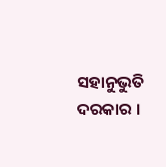ସହାନୁଭୁତି ଦରକାର ।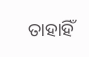ତାହାହିଁ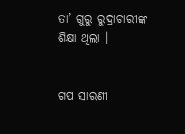ତା’ ଗୁରୁ ରୁଦ୍ରାଚାରୀଙ୍କ ଶିକ୍ଷା ଥିଲା ।


ଗପ ସାରଣୀ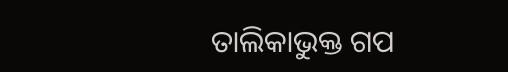ତାଲିକାଭୁକ୍ତ ଗପ